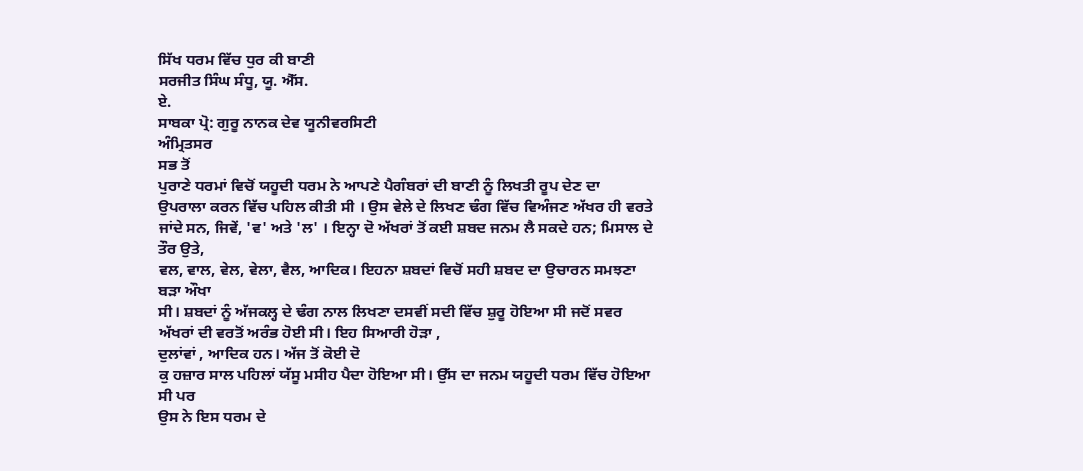ਸਿੱਖ ਧਰਮ ਵਿੱਚ ਧੁਰ ਕੀ ਬਾਣੀ
ਸਰਜੀਤ ਸਿੰਘ ਸੰਧੂ, ਯੂ. ਐੱਸ.
ਏ.
ਸਾਬਕਾ ਪ੍ਰੋ: ਗੁਰੂ ਨਾਨਕ ਦੇਵ ਯੂਨੀਵਰਸਿਟੀ
ਅੰਮ੍ਰਿਤਸਰ
ਸਭ ਤੋਂ
ਪੁਰਾਣੇ ਧਰਮਾਂ ਵਿਚੋਂ ਯਹੂਦੀ ਧਰਮ ਨੇ ਆਪਣੇ ਪੈਗੰਬਰਾਂ ਦੀ ਬਾਣੀ ਨੂੰ ਲਿਖਤੀ ਰੂਪ ਦੇਣ ਦਾ
ਉਪਰਾਲਾ ਕਰਨ ਵਿੱਚ ਪਹਿਲ ਕੀਤੀ ਸੀ । ਉਸ ਵੇਲੇ ਦੇ ਲਿਖਣ ਢੰਗ ਵਿੱਚ ਵਿਅੰਜਣ ਅੱਖਰ ਹੀ ਵਰਤੇ
ਜਾਂਦੇ ਸਨ, ਜਿਵੇਂ, 'ਵ' ਅਤੇ 'ਲ' । ਇਨ੍ਹਾ ਦੋ ਅੱਖਰਾਂ ਤੋਂ ਕਈ ਸ਼ਬਦ ਜਨਮ ਲੈ ਸਕਦੇ ਹਨ; ਮਿਸਾਲ ਦੇ ਤੌਰ ਉਤੇ,
ਵਲ, ਵਾਲ, ਵੇਲ, ਵੇਲਾ, ਵੈਲ, ਆਦਿਕ। ਇਹਨਾ ਸ਼ਬਦਾਂ ਵਿਚੋਂ ਸਹੀ ਸ਼ਬਦ ਦਾ ਉਚਾਰਨ ਸਮਝਣਾ ਬੜਾ ਔਖਾ
ਸੀ। ਸ਼ਬਦਾਂ ਨੂੰ ਅੱਜਕਲ੍ਹ ਦੇ ਢੰਗ ਨਾਲ ਲਿਖਣਾ ਦਸਵੀਂ ਸਦੀ ਵਿੱਚ ਸ਼ੁਰੂ ਹੋਇਆ ਸੀ ਜਦੋਂ ਸਵਰ
ਅੱਖਰਾਂ ਦੀ ਵਰਤੋਂ ਅਰੰਭ ਹੋਈ ਸੀ। ਇਹ ਸਿਆਰੀ ਹੋੜਾ ,
ਦੁਲਾਂਵਾਂ , ਆਦਿਕ ਹਨ। ਅੱਜ ਤੋਂ ਕੋਈ ਦੋ
ਕੁ ਹਜ਼ਾਰ ਸਾਲ ਪਹਿਲਾਂ ਯੱਸੂ ਮਸੀਹ ਪੈਦਾ ਹੋਇਆ ਸੀ। ਉੱਸ ਦਾ ਜਨਮ ਯਹੂਦੀ ਧਰਮ ਵਿੱਚ ਹੋਇਆ ਸੀ ਪਰ
ਉਸ ਨੇ ਇਸ ਧਰਮ ਦੇ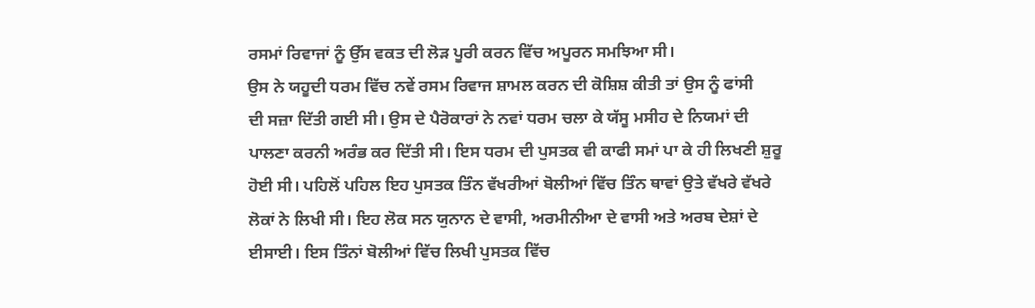ਰਸਮਾਂ ਰਿਵਾਜਾਂ ਨੂੰ ਉੱਸ ਵਕਤ ਦੀ ਲੋੜ ਪੂਰੀ ਕਰਨ ਵਿੱਚ ਅਪੂਰਨ ਸਮਝਿਆ ਸੀ।
ਉਸ ਨੇ ਯਹੂਦੀ ਧਰਮ ਵਿੱਚ ਨਵੇਂ ਰਸਮ ਰਿਵਾਜ ਸ਼ਾਮਲ ਕਰਨ ਦੀ ਕੋਸ਼ਿਸ਼ ਕੀਤੀ ਤਾਂ ਉਸ ਨੂੰ ਫਾਂਸੀ
ਦੀ ਸਜ਼ਾ ਦਿੱਤੀ ਗਈ ਸੀ। ਉਸ ਦੇ ਪੈਰੋਕਾਰਾਂ ਨੇ ਨਵਾਂ ਧਰਮ ਚਲਾ ਕੇ ਯੱਸੂ ਮਸੀਹ ਦੇ ਨਿਯਮਾਂ ਦੀ
ਪਾਲਣਾ ਕਰਨੀ ਅਰੰਭ ਕਰ ਦਿੱਤੀ ਸੀ। ਇਸ ਧਰਮ ਦੀ ਪੁਸਤਕ ਵੀ ਕਾਫੀ ਸਮਾਂ ਪਾ ਕੇ ਹੀ ਲਿਖਣੀ ਸ਼ੁਰੂ
ਹੋਈ ਸੀ। ਪਹਿਲੋਂ ਪਹਿਲ ਇਹ ਪੁਸਤਕ ਤਿੰਨ ਵੱਖਰੀਆਂ ਬੋਲੀਆਂ ਵਿੱਚ ਤਿੰਨ ਥਾਵਾਂ ਉਤੇ ਵੱਖਰੇ ਵੱਖਰੇ
ਲੋਕਾਂ ਨੇ ਲਿਖੀ ਸੀ। ਇਹ ਲੋਕ ਸਨ ਯੁਨਾਨ ਦੇ ਵਾਸੀ, ਅਰਮੀਨੀਆ ਦੇ ਵਾਸੀ ਅਤੇ ਅਰਬ ਦੇਸ਼ਾਂ ਦੇ
ਈਸਾਈ। ਇਸ ਤਿੰਨਾਂ ਬੋਲੀਆਂ ਵਿੱਚ ਲਿਖੀ ਪੁਸਤਕ ਵਿੱਚ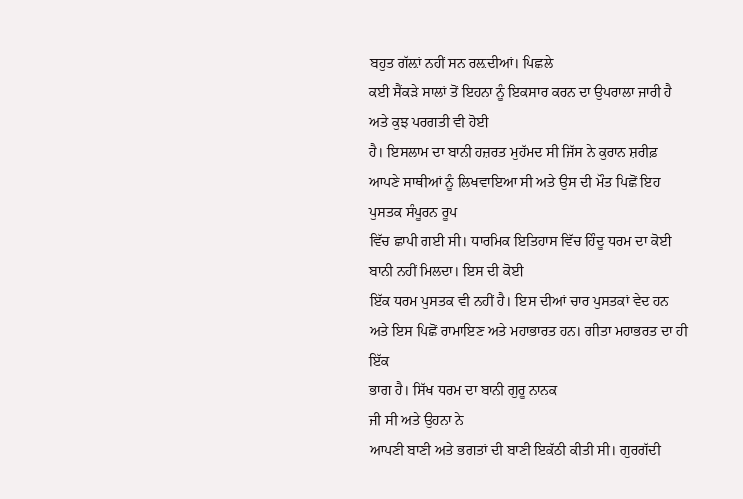ਬਹੁਤ ਗੱਲ਼ਾਂ ਨਹੀਂ ਸਨ ਰਲ਼ਦੀਆਂ। ਪਿਛਲੇ
ਕਈ ਸੈਂਕੜੇ ਸਾਲਾਂ ਤੋਂ ਇਹਨਾ ਨੂੰ ਇਕਸਾਰ ਕਰਨ ਦਾ ਉਪਰਾਲਾ ਜਾਰੀ ਹੈ ਅਤੇ ਕੁਝ ਪਰਗਤੀ ਵੀ ਹੋਈ
ਹੈ। ਇਸਲਾਮ ਦਾ ਬਾਨੀ ਹਜ਼ਰਤ ਮੁਹੱਮਦ ਸੀ ਜਿੱਸ ਨੇ ਕੁਰਾਨ ਸ਼ਰੀਫ਼ ਆਪਣੇ ਸਾਥੀਆਂ ਨੂੰ ਲਿਖਵਾਇਆ ਸੀ ਅਤੇ ਉਸ ਦੀ ਮੌਤ ਪਿਛੋਂ ਇਹ ਪੁਸਤਕ ਸੰਪੂਰਨ ਰੂਪ
ਵਿੱਚ ਛਾਪੀ ਗਈ ਸੀ। ਧਾਰਮਿਕ ਇਤਿਹਾਸ ਵਿੱਚ ਹਿੰਦੂ ਧਰਮ ਦਾ ਕੋਈ ਬਾਨੀ ਨਹੀਂ ਮਿਲਦਾ। ਇਸ ਦੀ ਕੋਈ
ਇੱਕ ਧਰਮ ਪੁਸਤਕ ਵੀ ਨਹੀਂ ਹੈ। ਇਸ ਦੀਆਂ ਚਾਰ ਪੁਸਤਕਾਂ ਵੇਦ ਹਨ
ਅਤੇ ਇਸ ਪਿਛੋਂ ਰਾਮਾਇਣ ਅਤੇ ਮਹਾਭਾਰਤ ਹਨ। ਗੀਤਾ ਮਹਾਭਰਤ ਦਾ ਹੀ ਇੱਕ
ਭਾਗ ਹੈ। ਸਿੱਖ ਧਰਮ ਦਾ ਬਾਨੀ ਗੁਰੂ ਨਾਨਕ
ਜੀ ਸੀ ਅਤੇ ਉਹਨਾ ਨੇ
ਆਪਣੀ ਬਾਣੀ ਅਤੇ ਭਗਤਾਂ ਦੀ ਬਾਣੀ ਇਕੱਠੀ ਕੀਤੀ ਸੀ। ਗੁਰਗੱਦੀ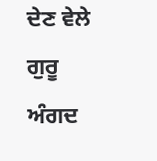ਦੇਣ ਵੇਲੇ ਗੁਰੂ ਅੰਗਦ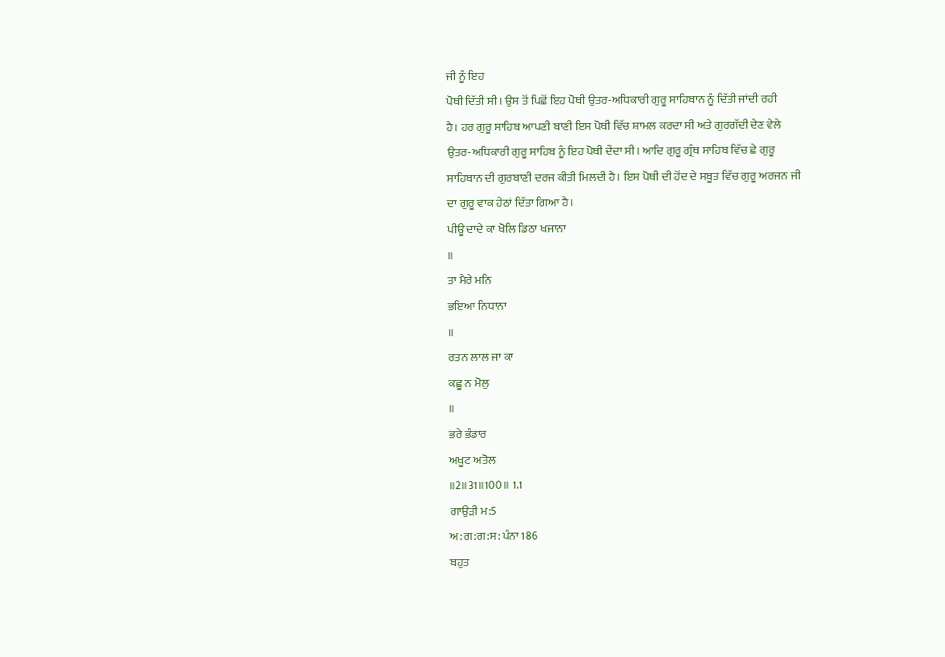ਜੀ ਨੂੰ ਇਹ
ਪੋਥੀ ਦਿੱਤੀ ਸੀ। ਉਸ ਤੋਂ ਪਿਛੋਂ ਇਹ ਪੋਥੀ ਉਤਰ-ਅਧਿਕਾਰੀ ਗੁਰੂ ਸਾਹਿਬਾਨ ਨੂੰ ਦਿੱਤੀ ਜਾਂਦੀ ਰਹੀ
ਹੈ। ਹਰ ਗੁਰੂ ਸਾਹਿਬ ਆਪਣੀ ਬਾਣੀ ਇਸ ਪੋਥੀ ਵਿੱਚ ਸ਼ਾਮਲ ਕਰਦਾ ਸੀ ਅਤੇ ਗੁਰਗੱਦੀ ਦੇਣ ਵੇਲੇ
ਉਤਰ-ਅਧਿਕਾਰੀ ਗੁਰੂ ਸਾਹਿਬ ਨੂੰ ਇਹ ਪੋਥੀ ਦੇਂਦਾ ਸੀ। ਆਦਿ ਗੁਰੂ ਗ੍ਰੰਥ ਸਾਹਿਬ ਵਿੱਚ ਛੇ ਗੁਰੂ
ਸਾਹਿਬਾਨ ਦੀ ਗੁਰਬਾਣੀ ਦਰਜ ਕੀਤੀ ਮਿਲਦੀ ਹੈ। ਇਸ ਪੋਥੀ ਦੀ ਹੋਂਦ ਦੇ ਸਬੂਤ ਵਿੱਚ ਗੁਰੂ ਅਰਜਨ ਜੀ
ਦਾ ਗੁਰੂ ਵਾਕ ਹੇਠਾਂ ਦਿੱਤਾ ਗਿਆ ਹੈ।
ਪੀਊ ਦਾਦੇ ਕਾ ਖੋਲਿ ਡਿਠਾ ਖਜਾਨਾ
॥
ਤਾ ਮੈਰੇ ਮਨਿ
ਭਇਆ ਨਿਧਾਨਾ
॥
ਰਤਨ ਲਾਲ ਜਾ ਕਾ
ਕਛੂ ਨ ਮੋਲੁ
॥
ਭਰੇ ਭੰਡਾਰ
ਅਖੂਟ ਅਤੋਲ
॥2॥31॥100॥ 1.1
ਗਾਉੜੀ ਮ:5
ਅ:ਗ:ਗ:ਸ: ਪੰਨਾ 186
ਬਹੁਤ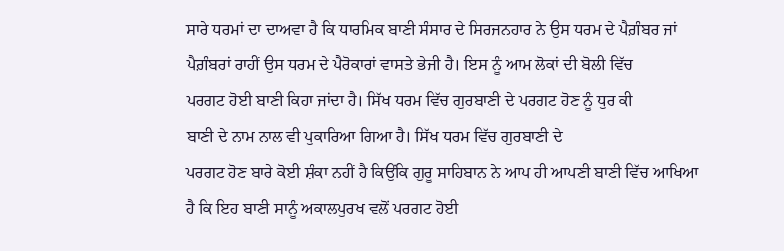ਸਾਰੇ ਧਰਮਾਂ ਦਾ ਦਾਅਵਾ ਹੈ ਕਿ ਧਾਰਮਿਕ ਬਾਣੀ ਸੰਸਾਰ ਦੇ ਸਿਰਜਨਹਾਰ ਨੇ ਉਸ ਧਰਮ ਦੇ ਪੈਗ਼ੰਬਰ ਜਾਂ
ਪੈਗ਼ੰਬਰਾਂ ਰਾਹੀਂ ਉਸ ਧਰਮ ਦੇ ਪੈਰੋਕਾਰਾਂ ਵਾਸਤੇ ਭੇਜੀ ਹੈ। ਇਸ ਨੂੰ ਆਮ ਲੋਕਾਂ ਦੀ ਬੋਲੀ ਵਿੱਚ
ਪਰਗਟ ਹੋਈ ਬਾਣੀ ਕਿਹਾ ਜਾਂਦਾ ਹੈ। ਸਿੱਖ ਧਰਮ ਵਿੱਚ ਗੁਰਬਾਣੀ ਦੇ ਪਰਗਟ ਹੋਣ ਨੂੰ ਧੁਰ ਕੀ
ਬਾਣੀ ਦੇ ਨਾਮ ਨਾਲ ਵੀ ਪੁਕਾਰਿਆ ਗਿਆ ਹੈ। ਸਿੱਖ ਧਰਮ ਵਿੱਚ ਗੁਰਬਾਣੀ ਦੇ
ਪਰਗਟ ਹੋਣ ਬਾਰੇ ਕੋਈ ਸ਼ੰਕਾ ਨਹੀਂ ਹੈ ਕਿਉਂਕਿ ਗੁਰੂ ਸਾਹਿਬਾਨ ਨੇ ਆਪ ਹੀ ਆਪਣੀ ਬਾਣੀ ਵਿੱਚ ਆਖਿਆ
ਹੈ ਕਿ ਇਹ ਬਾਣੀ ਸਾਨੂੰ ਅਕਾਲਪੁਰਖ ਵਲੋਂ ਪਰਗਟ ਹੋਈ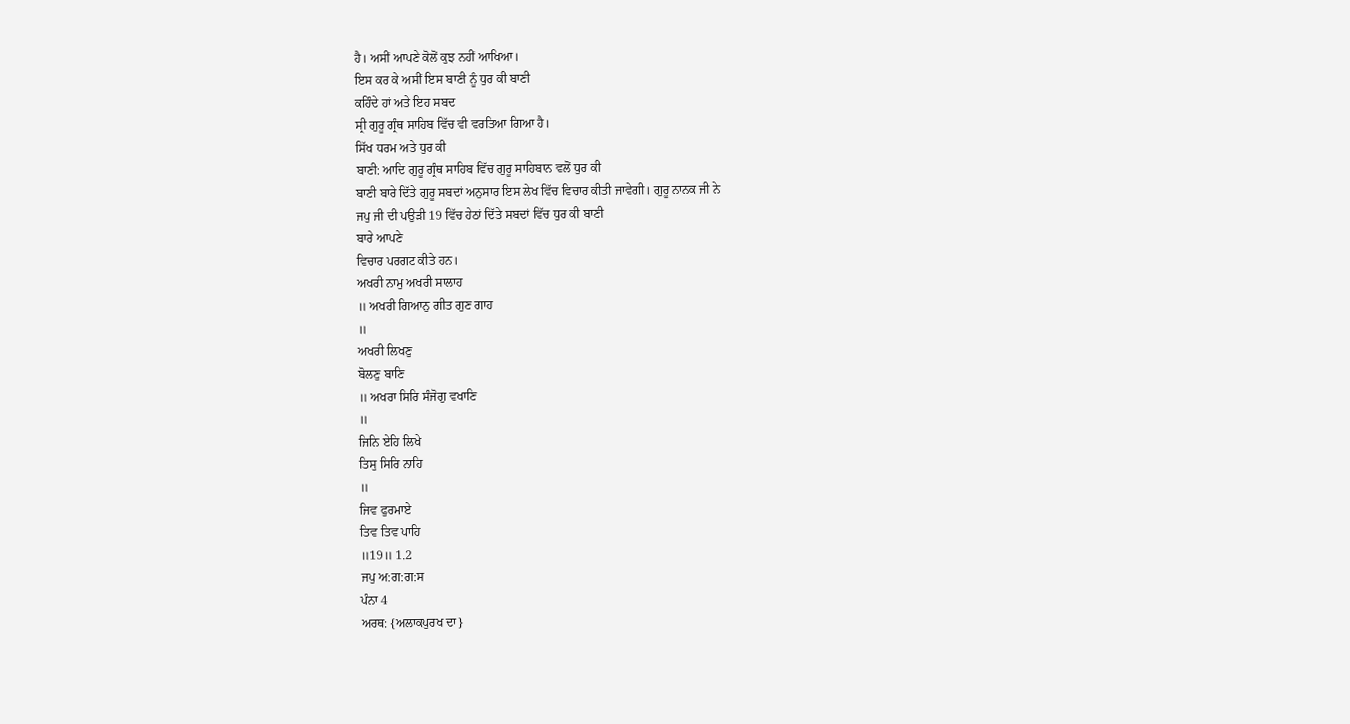ਹੈ। ਅਸੀਂ ਆਪਣੇ ਕੋਲੋਂ ਕੁਝ ਨਹੀਂ ਆਖਿਆ।
ਇਸ ਕਰ ਕੇ ਅਸੀਂ ਇਸ ਬਾਣੀ ਨੂੰ ਧੁਰ ਕੀ ਬਾਣੀ
ਕਹਿੰਦੇ ਹਾਂ ਅਤੇ ਇਹ ਸਬਦ
ਸ੍ਰੀ ਗੁਰੂ ਗ੍ਰੰਥ ਸਾਹਿਬ ਵਿੱਚ ਵੀ ਵਰਤਿਆ ਗਿਆ ਹੈ।
ਸਿੱਖ ਧਰਮ ਅਤੇ ਧੁਰ ਕੀ
ਬਾਣੀ: ਆਦਿ ਗੁਰੂ ਗ੍ਰੰਥ ਸਾਹਿਬ ਵਿੱਚ ਗੁਰੂ ਸਾਹਿਬਾਨ ਵਲੋਂ ਧੁਰ ਕੀ
ਬਾਣੀ ਬਾਰੇ ਦਿੱਤੇ ਗੁਰੂ ਸਬਦਾਂ ਅਨੁਸਾਰ ਇਸ ਲੇਖ ਵਿੱਚ ਵਿਚਾਰ ਕੀਤੀ ਜਾਵੇਗੀ। ਗੁਰੂ ਨਾਨਕ ਜੀ ਨੇ
ਜਪੁ ਜੀ ਦੀ ਪਉੜੀ 19 ਵਿੱਚ ਹੇਠਾਂ ਦਿੱਤੇ ਸਬਦਾਂ ਵਿੱਚ ਧੁਰ ਕੀ ਬਾਣੀ
ਬਾਰੇ ਆਪਣੇ
ਵਿਚਾਰ ਪਰਗਟ ਕੀਤੇ ਹਨ।
ਅਖਰੀ ਨਾਮੁ ਅਖਰੀ ਸਾਲਾਹ
॥ ਅਖਰੀ ਗਿਆਨੁ ਗੀਤ ਗੁਣ ਗਾਹ
॥
ਅਖਰੀ ਲਿਖਣੁ
ਬੋਲਣੁ ਬਾਣਿ
॥ ਅਖਰਾ ਸਿਰਿ ਸੰਜੋਗੁ ਵਖਾਣਿ
॥
ਜਿਨਿ ਏਹਿ ਲਿਖੇ
ਤਿਸੁ ਸਿਰਿ ਨਾਹਿ
॥
ਜਿਵ ਫੁਰਮਾਏ
ਤਿਵ ਤਿਵ ਪਾਹਿ
॥19॥ 1.2
ਜਪੁ ਅ:ਗ:ਗ:ਸ
ਪੰਨਾ 4
ਅਰਥ: {ਅਲਾਕਪੁਰਖ ਦਾ}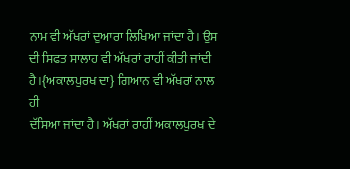ਨਾਮ ਵੀ ਅੱਖਰਾਂ ਦੁਆਰਾ ਲਿਖਿਆ ਜਾਂਦਾ ਹੈ। ਉਸ
ਦੀ ਸਿਫਤ ਸਾਲਾਹ ਵੀ ਅੱਖਰਾਂ ਰਾਹੀਂ ਕੀਤੀ ਜਾਂਦੀ ਹੈ।{ਅਕਾਲਪੁਰਖ ਦਾ} ਗਿਆਨ ਵੀ ਅੱਖਰਾਂ ਨਾਲ ਹੀ
ਦੱਸਿਆ ਜਾਂਦਾ ਹੈ। ਅੱਖਰਾਂ ਰਾਹੀਂ ਅਕਾਲਪੁਰਖ ਦੇ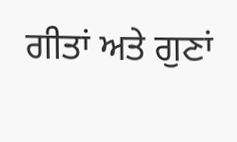ਗੀਤਾਂ ਅਤੇ ਗੁਣਾਂ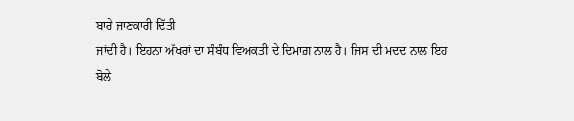ਬਾਰੇ ਜਾਣਕਾਰੀ ਦਿੱਤੀ
ਜਾਂਦੀ ਹੈ। ਇਹਨਾ ਅੱਖਰਾਂ ਦਾ ਸੰਬੰਧ ਵਿਅਕਤੀ ਦੇ ਦਿਮਾਗ਼ ਨਾਲ ਹੈ। ਜਿਸ ਦੀ ਮਦਦ ਨਾਲ ਇਹ ਬੋਲੇ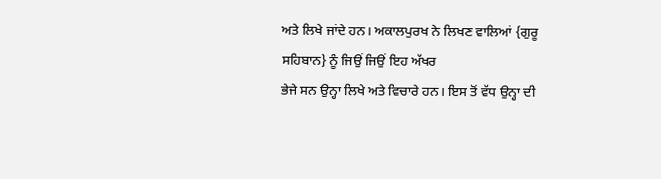ਅਤੇ ਲਿਖੇ ਜਾਂਦੇ ਹਨ। ਅਕਾਲਪੁਰਖ ਨੇ ਲਿਖਣ ਵਾਲਿਆਂ {ਗੁਰੂ ਸਹਿਬਾਨ} ਨੂੰ ਜਿਉਂ ਜਿਉਂ ਇਹ ਅੱਖਰ
ਭੇਜੇ ਸਨ ਉਨ੍ਹਾ ਲਿਖੇ ਅਤੇ ਵਿਚਾਰੇ ਹਨ। ਇਸ ਤੋਂ ਵੱਧ ਉਨ੍ਹਾ ਦੀ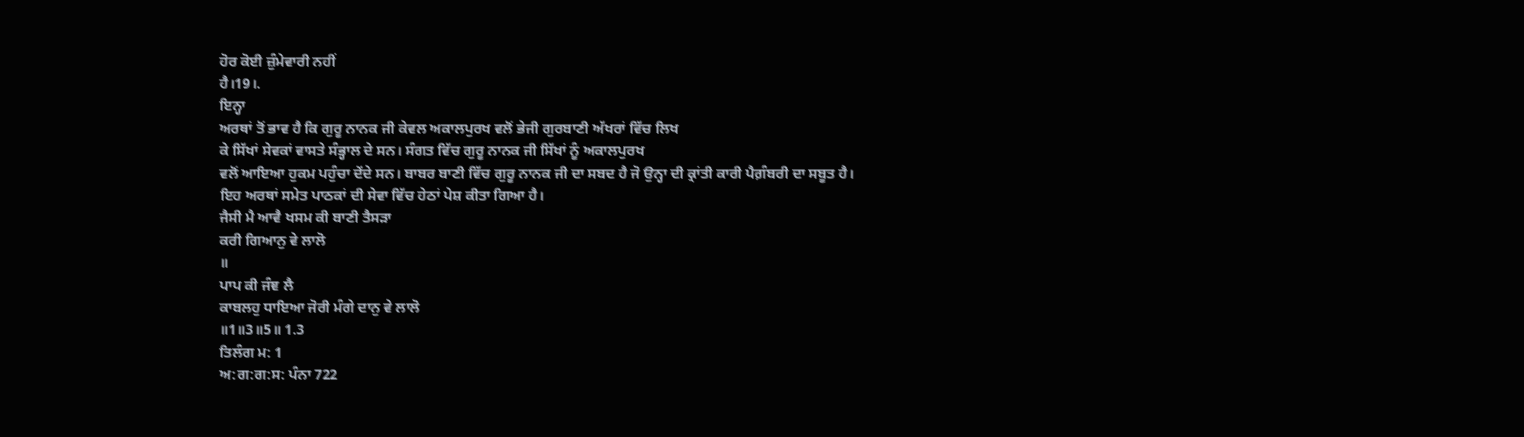ਹੋਰ ਕੋਈ ਜ਼ੁੰਮੇਵਾਰੀ ਨਹੀਂ
ਹੈ।19।.
ਇਨ੍ਹਾ
ਅਰਥਾਂ ਤੋਂ ਭਾਵ ਹੈ ਕਿ ਗੁਰੂ ਨਾਨਕ ਜੀ ਕੇਵਲ ਅਕਾਲਪੁਰਖ ਵਲੋਂ ਭੇਜੀ ਗੁਰਬਾਣੀ ਅੱਖਰਾਂ ਵਿੱਚ ਲਿਖ
ਕੇ ਸਿੱਖਾਂ ਸੇਵਕਾਂ ਵਾਸਤੇ ਸੰਭ੍ਹਾਲ ਦੇ ਸਨ। ਸੰਗਤ ਵਿੱਚ ਗੁਰੂ ਨਾਨਕ ਜੀ ਸਿੱਖਾਂ ਨੂੰ ਅਕਾਲਪੁਰਖ
ਵਲੋਂ ਆਇਆ ਹੁਕਮ ਪਹੁੰਚਾ ਦੇਂਦੇ ਸਨ। ਬਾਬਰ ਬਾਣੀ ਵਿੱਚ ਗੁਰੂ ਨਾਨਕ ਜੀ ਦਾ ਸਬਦ ਹੈ ਜੋ ਉਨ੍ਹਾ ਦੀ ਕ੍ਰਾਂਤੀ ਕਾਰੀ ਪੈਗ਼ੰਬਰੀ ਦਾ ਸਬੂਤ ਹੈ।
ਇਹ ਅਰਥਾਂ ਸਮੇਤ ਪਾਠਕਾਂ ਦੀ ਸੇਵਾ ਵਿੱਚ ਹੇਠਾਂ ਪੇਸ਼ ਕੀਤਾ ਗਿਆ ਹੈ।
ਜੈਸੀ ਮੈ ਆਵੈ ਖਸਮ ਕੀ ਬਾਣੀ ਤੈਸੜਾ
ਕਰੀ ਗਿਆਨੁ ਵੇ ਲਾਲੋ
॥
ਪਾਪ ਕੀ ਜੰਞ ਲੈ
ਕਾਬਲਹੁ ਧਾਇਆ ਜੋਰੀ ਮੰਗੇ ਦਾਨੁ ਵੇ ਲਾਲੋ
॥1॥3॥5॥ 1.3
ਤਿਲੰਗ ਮ: 1
ਅ:ਗ:ਗ:ਸ: ਪੰਨਾ 722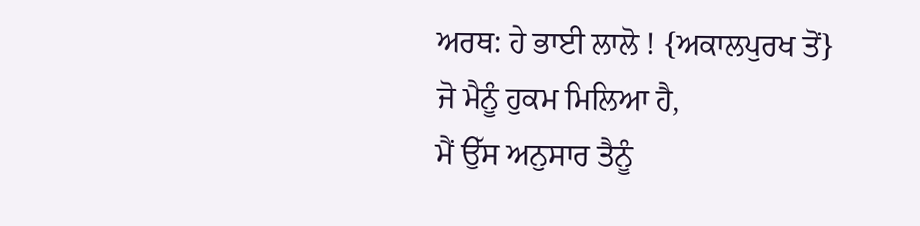ਅਰਥ: ਹੇ ਭਾਈ ਲਾਲੋ ! {ਅਕਾਲਪੁਰਖ ਤੋਂ} ਜੋ ਮੈਨੂੰ ਹੁਕਮ ਮਿਲਿਆ ਹੈ,
ਮੈਂ ਉੱਸ ਅਨੁਸਾਰ ਤੈਨੂੰ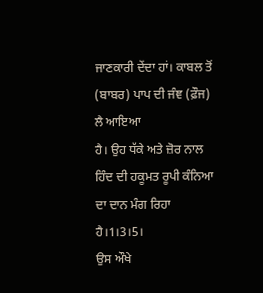ਜਾਣਕਾਰੀ ਦੇਂਦਾ ਹਾਂ। ਕਾਬਲ ਤੋਂ (ਬਾਬਰ) ਪਾਪ ਦੀ ਜੰਞ (ਫ਼ੌਜ) ਲੈ ਆਇਆ
ਹੈ। ਉਹ ਧੱਕੇ ਅਤੇ ਜ਼ੋਰ ਨਾਲ ਹਿੰਦ ਦੀ ਹਕੂਮਤ ਰੂਪੀ ਕੰਨਿਆ ਦਾ ਦਾਨ ਮੰਗ ਰਿਹਾ
ਹੈ।1।3।5।
ਉਸ ਔਖੇ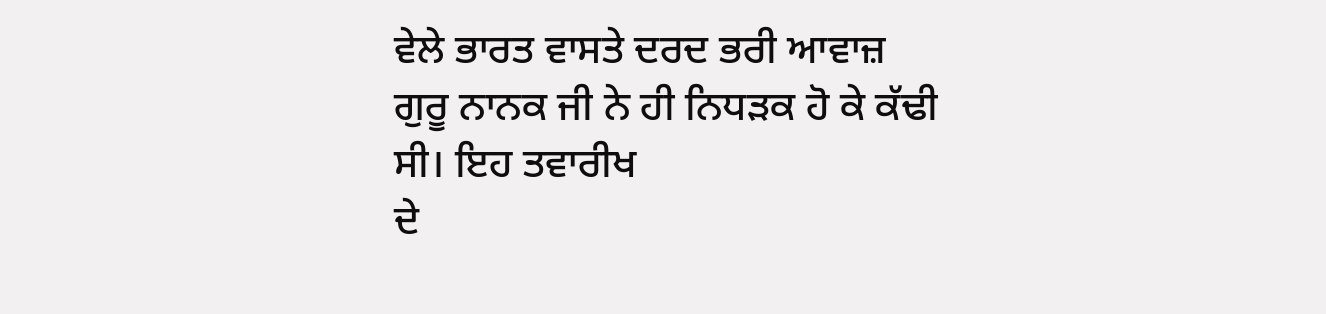ਵੇਲੇ ਭਾਰਤ ਵਾਸਤੇ ਦਰਦ ਭਰੀ ਆਵਾਜ਼ ਗੁਰੂ ਨਾਨਕ ਜੀ ਨੇ ਹੀ ਨਿਧੜਕ ਹੋ ਕੇ ਕੱਢੀ ਸੀ। ਇਹ ਤਵਾਰੀਖ
ਦੇ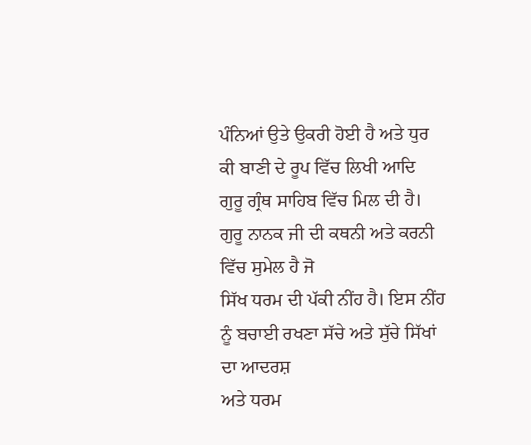ਪੰਨਿਆਂ ਉਤੇ ਉਕਰੀ ਹੋਈ ਹੈ ਅਤੇ ਧੁਰ ਕੀ ਬਾਣੀ ਦੇ ਰੂਪ ਵਿੱਚ ਲਿਖੀ ਆਦਿ
ਗੁਰੂ ਗ੍ਰੰਥ ਸਾਹਿਬ ਵਿੱਚ ਮਿਲ ਦੀ ਹੈ। ਗੁਰੂ ਨਾਨਕ ਜੀ ਦੀ ਕਥਨੀ ਅਤੇ ਕਰਨੀ ਵਿੱਚ ਸੁਮੇਲ ਹੈ ਜੋ
ਸਿੱਖ ਧਰਮ ਦੀ ਪੱਕੀ ਨੀਂਹ ਹੈ। ਇਸ ਨੀਂਹ ਨੂੰ ਬਚਾਈ ਰਖਣਾ ਸੱਚੇ ਅਤੇ ਸੁੱਚੇ ਸਿੱਖਾਂ ਦਾ ਆਦਰਸ਼
ਅਤੇ ਧਰਮ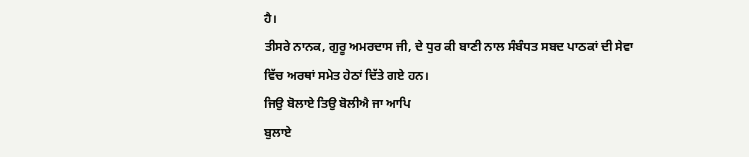ਹੈ।
ਤੀਸਰੇ ਨਾਨਕ, ਗੁਰੂ ਅਮਰਦਾਸ ਜੀ, ਦੇ ਧੁਰ ਕੀ ਬਾਣੀ ਨਾਲ ਸੰਬੰਧਤ ਸਬਦ ਪਾਠਕਾਂ ਦੀ ਸੇਵਾ
ਵਿੱਚ ਅਰਥਾਂ ਸਮੇਤ ਹੇਠਾਂ ਦਿੱਤੇ ਗਏ ਹਨ।
ਜਿਉ ਬੋਲਾਏ ਤਿਉ ਬੋਲੀਐ ਜਾ ਆਪਿ
ਬੁਲਾਏ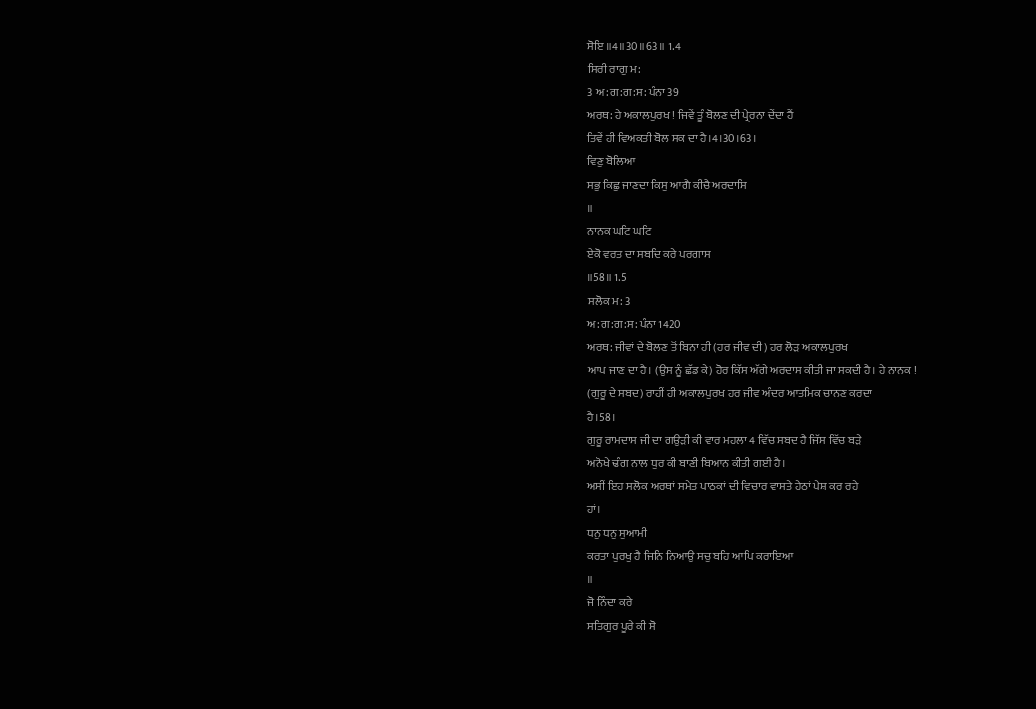ਸੋਇ ॥4॥30॥63॥ 1.4
ਸਿਰੀ ਰਾਗੁ ਮ:
3 ਅ:ਗ:ਗ:ਸ: ਪੰਨਾ 39
ਅਰਥ: ਹੇ ਅਕਾਲਪੁਰਖ ! ਜਿਵੇਂ ਤੂੰ ਬੋਲਣ ਦੀ ਪ੍ਰੇਰਨਾ ਦੇਂਦਾ ਹੈਂ
ਤਿਵੇਂ ਹੀ ਵਿਅਕਤੀ ਬੋਲ ਸਕ ਦਾ ਹੈ।4।30।63।
ਵਿਣੁ ਬੋਲਿਆ
ਸਭੁ ਕਿਛੁ ਜਾਣਦਾ ਕਿਸੁ ਆਗੈ ਕੀਚੈ ਅਰਦਾਸਿ
॥
ਨਾਨਕ ਘਟਿ ਘਟਿ
ਏਕੋ ਵਰਤ ਦਾ ਸਬਦਿ ਕਰੇ ਪਰਗਾਸ
॥58॥ 1.5
ਸਲੋਕ ਮ: 3
ਅ:ਗ:ਗ:ਸ: ਪੰਨਾ 1420
ਅਰਥ: ਜੀਵਾਂ ਦੇ ਬੋਲਣ ਤੋਂ ਬਿਨਾ ਹੀ (ਹਰ ਜੀਵ ਦੀ) ਹਰ ਲੋੜ ਅਕਾਲਪੁਰਖ
ਆਪ ਜਾਣ ਦਾ ਹੈ। (ਉਸ ਨੂੰ ਛੱਡ ਕੇ) ਹੋਰ ਕਿੱਸ ਅੱਗੇ ਅਰਦਾਸ ਕੀਤੀ ਜਾ ਸਕਦੀ ਹੈ। ਹੇ ਨਾਨਕ !
(ਗੁਰੂ ਦੇ ਸਬਦ) ਰਾਹੀਂ ਹੀ ਅਕਾਲਪੁਰਖ ਹਰ ਜੀਵ ਅੰਦਰ ਆਤਮਿਕ ਚਾਨਣ ਕਰਦਾ
ਹੈ।58।
ਗੁਰੂ ਰਾਮਦਾਸ ਜੀ ਦਾ ਗਉੜੀ ਕੀ ਵਾਰ ਮਹਲਾ 4 ਵਿੱਚ ਸਬਦ ਹੈ ਜਿੱਸ ਵਿੱਚ ਬੜੇ
ਅਨੋਖੇ ਢੰਗ ਨਾਲ ਧੁਰ ਕੀ ਬਾਣੀ ਬਿਆਨ ਕੀਤੀ ਗਈ ਹੈ।
ਅਸੀਂ ਇਹ ਸਲੋਕ ਅਰਥਾਂ ਸਮੇਤ ਪਾਠਕਾਂ ਦੀ ਵਿਚਾਰ ਵਾਸਤੇ ਹੇਠਾਂ ਪੇਸ਼ ਕਰ ਰਹੇ
ਹਾਂ।
ਧਨੁ ਧਨੁ ਸੁਆਮੀ
ਕਰਤਾ ਪੁਰਖੁ ਹੈ ਜਿਨਿ ਨਿਆਉ ਸਚੁ ਬਹਿ ਆਪਿ ਕਰਾਇਆ
॥
ਜੋ ਨਿੰਦਾ ਕਰੇ
ਸਤਿਗੁਰ ਪੂਰੇ ਕੀ ਸੋ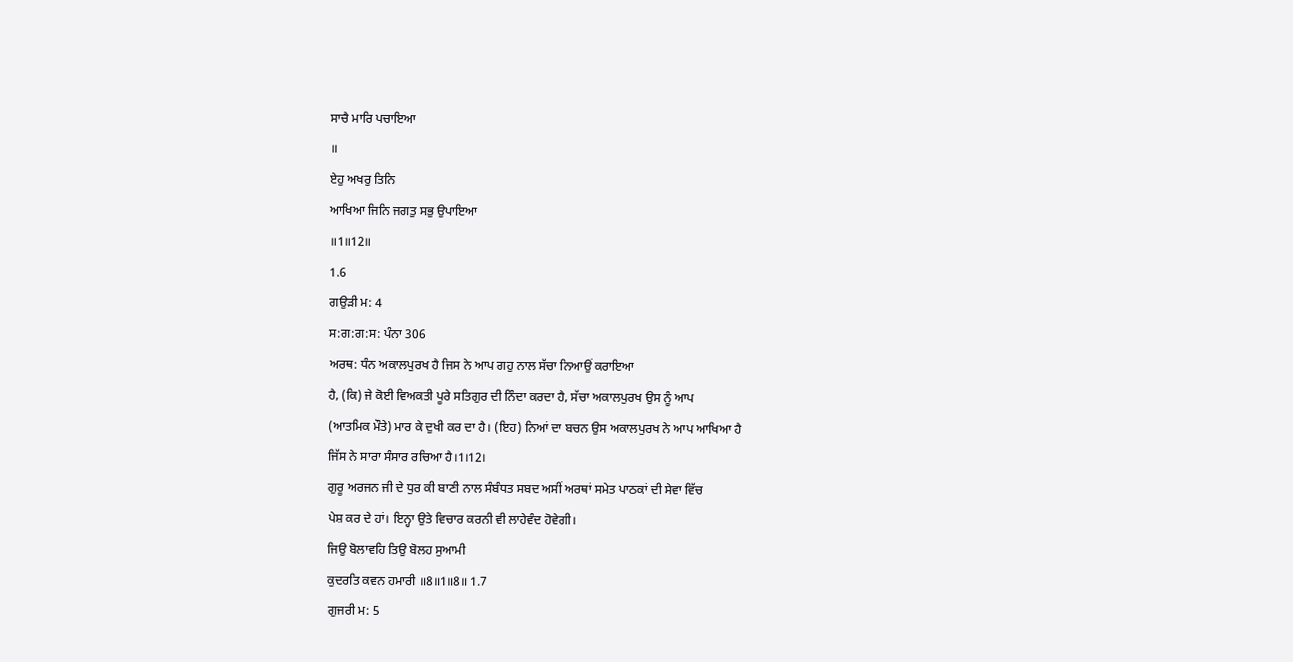ਸਾਚੈ ਮਾਰਿ ਪਚਾਇਆ
॥
ਏਹੁ ਅਖਰੁ ਤਿਨਿ
ਆਖਿਆ ਜਿਨਿ ਜਗਤੁ ਸਭੁ ਉਪਾਇਆ
॥1॥12॥
1.6
ਗਉੜੀ ਮ: 4
ਸ:ਗ:ਗ:ਸ: ਪੰਨਾ 306
ਅਰਥ: ਧੰਨ ਅਕਾਲਪੁਰਖ ਹੈ ਜਿਸ ਨੇ ਆਪ ਗਹੁ ਨਾਲ ਸੱਚਾ ਨਿਆਉਂ ਕਰਾਇਆ
ਹੈ, (ਕਿ) ਜੇ ਕੋਈ ਵਿਅਕਤੀ ਪੂਰੇ ਸਤਿਗੁਰ ਦੀ ਨਿੰਦਾ ਕਰਦਾ ਹੈ, ਸੱਚਾ ਅਕਾਲਪੁਰਖ ਉਸ ਨੂੰ ਆਪ
(ਆਤਮਿਕ ਮੌਤੇ) ਮਾਰ ਕੇ ਦੁਖੀ ਕਰ ਦਾ ਹੈ। (ਇਹ) ਨਿਆਂ ਦਾ ਬਚਨ ਉਸ ਅਕਾਲਪੁਰਖ ਨੇ ਆਪ ਆਖਿਆ ਹੈ
ਜਿੱਸ ਨੇ ਸਾਰਾ ਸੰਸਾਰ ਰਚਿਆ ਹੈ।1।12।
ਗੁਰੂ ਅਰਜਨ ਜੀ ਦੇ ਧੁਰ ਕੀ ਬਾਣੀ ਨਾਲ ਸੰਬੰਧਤ ਸਬਦ ਅਸੀਂ ਅਰਥਾਂ ਸਮੇਤ ਪਾਠਕਾਂ ਦੀ ਸੇਵਾ ਵਿੱਚ
ਪੇਸ਼ ਕਰ ਦੇ ਹਾਂ। ਇਨ੍ਹਾ ਉਤੇ ਵਿਚਾਰ ਕਰਨੀ ਵੀ ਲਾਹੇਵੰਦ ਹੋਵੇਗੀ।
ਜਿਉ ਬੋਲਾਵਹਿ ਤਿਉ ਬੋਲਹ ਸੁਆਮੀ
ਕੁਦਰਤਿ ਕਵਨ ਹਮਾਰੀ ॥8॥1॥8॥ 1.7
ਗੁਜਰੀ ਮ: 5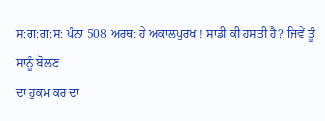ਸ:ਗ:ਗ:ਸ: ਪੰਨਾ 508 ਅਰਥ: ਹੇ ਅਕਾਲਪੁਰਖ ! ਸਾਡੀ ਕੀ ਹਸਤੀ ਹੈ? ਜਿਵੇਂ ਤੂੰ ਸਾਨੂੰ ਬੋਲਣ
ਦਾ ਹੁਕਮ ਕਰ ਦਾ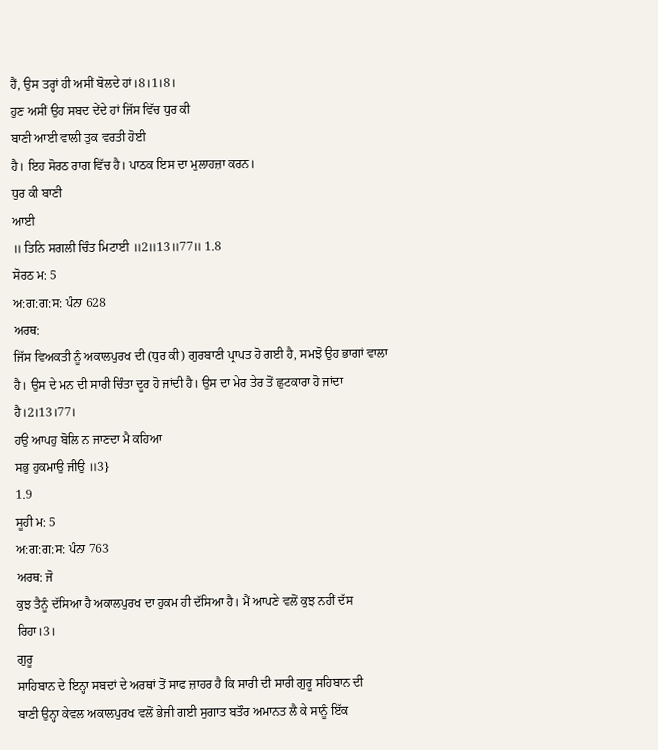ਹੈਂ, ਉਸ ਤਰ੍ਹਾਂ ਹੀ ਅਸੀਂ ਬੋਲਦੇ ਹਾਂ।8।1।8।
ਹੁਣ ਅਸੀਂ ਉਹ ਸਬਦ ਦੇਂਦੇ ਹਾਂ ਜਿੱਸ ਵਿੱਚ ਧੁਰ ਕੀ
ਬਾਣੀ ਆਈ ਵਾਲੀ ਤੁਕ ਵਰਤੀ ਹੋਈ
ਹੈ। ਇਹ ਸੋਰਠ ਰਾਗ ਵਿੱਚ ਹੈ। ਪਾਠਕ ਇਸ ਦਾ ਮੁਲਾਹਜ਼ਾ ਕਰਨ।
ਧੁਰ ਕੀ ਬਾਣੀ
ਆਈ
॥ ਤਿਨਿ ਸਗਲੀ ਚਿੰਤ ਮਿਟਾਈ ॥2॥13॥77॥ 1.8
ਸੋਰਠ ਮ: 5
ਅ:ਗ:ਗ:ਸ: ਪੰਨਾ 628
ਅਰਥ:
ਜਿੱਸ ਵਿਅਕਤੀ ਨੂੰ ਅਕਾਲਪੁਰਖ ਦੀ (ਧੁਰ ਕੀ) ਗੁਰਬਾਣੀ ਪ੍ਰਾਪਤ ਹੋ ਗਈ ਹੈ, ਸਮਝੋ ਉਹ ਭਾਗਾਂ ਵਾਲਾ
ਹੈ। ਉਸ ਦੇ ਮਨ ਦੀ ਸਾਰੀ ਚਿੰਤਾ ਦੂਰ ਹੋ ਜਾਂਦੀ ਹੈ। ਉਸ ਦਾ ਮੇਰ ਤੇਰ ਤੋਂ ਛੁਟਕਾਰਾ ਹੋ ਜਾਂਦਾ
ਹੈ।2।13।77।
ਹਉ ਆਪਹੁ ਬੋਲਿ ਨ ਜਾਣਦਾ ਮੈ ਕਹਿਆ
ਸਭੁ ਹੁਕਮਾਉ ਜੀਉ ॥3}
1.9
ਸੂਹੀ ਮ: 5
ਅ:ਗ:ਗ:ਸ: ਪੰਨਾ 763
ਅਰਥ: ਜੋ
ਕੁਝ ਤੈਨੂੰ ਦੱਸਿਆ ਹੈ ਅਕਾਲਪੁਰਖ ਦਾ ਹੁਕਮ ਹੀ ਦੱਸਿਆ ਹੈ। ਮੈਂ ਆਪਣੇ ਵਲੋਂ ਕੁਝ ਨਹੀਂ ਦੱਸ
ਰਿਹਾ।3।
ਗੁਰੂ
ਸਾਹਿਬਾਨ ਦੇ ਇਨ੍ਹਾ ਸਬਦਾਂ ਦੇ ਅਰਥਾਂ ਤੋਂ ਸਾਫ ਜ਼ਾਹਰ ਹੈ ਕਿ ਸਾਰੀ ਦੀ ਸਾਰੀ ਗੁਰੂ ਸਹਿਬਾਨ ਦੀ
ਬਾਣੀ ਉਨ੍ਹਾ ਕੇਵਲ ਅਕਾਲਪੁਰਖ ਵਲੋਂ ਭੇਜੀ ਗਈ ਸੁਗਾਤ ਬਤੌਰ ਅਮਾਨਤ ਲੈ ਕੇ ਸਾਨੂੰ ਇੱਕ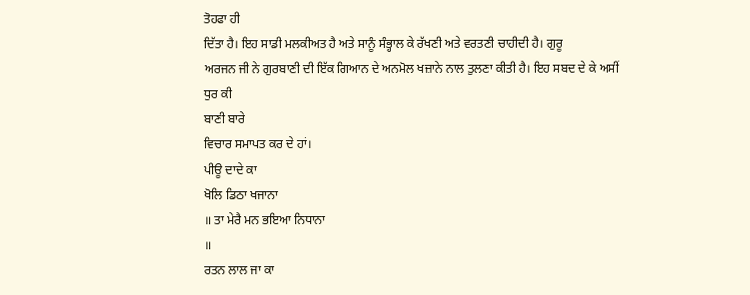ਤੋਹਫਾ ਹੀ
ਦਿੱਤਾ ਹੈ। ਇਹ ਸਾਡੀ ਮਲਕੀਅਤ ਹੈ ਅਤੇ ਸਾਨੂੰ ਸੰਭ੍ਹਾਲ ਕੇ ਰੱਖਣੀ ਅਤੇ ਵਰਤਣੀ ਚਾਹੀਦੀ ਹੈ। ਗੁਰੂ
ਅਰਜਨ ਜੀ ਨੇ ਗੁਰਬਾਣੀ ਦੀ ਇੱਕ ਗਿਆਨ ਦੇ ਅਨਮੋਲ ਖਜ਼ਾਨੇ ਨਾਲ ਤੁਲਣਾ ਕੀਤੀ ਹੈ। ਇਹ ਸਬਦ ਦੇ ਕੇ ਅਸੀਂ ਧੁਰ ਕੀ
ਬਾਣੀ ਬਾਰੇ
ਵਿਚਾਰ ਸਮਾਪਤ ਕਰ ਦੇ ਹਾਂ।
ਪੀਊ ਦਾਦੇ ਕਾ
ਖੋਲਿ ਡਿਠਾ ਖਜਾਨਾ
॥ ਤਾ ਮੇਰੈ ਮਨ ਭਇਆ ਨਿਧਾਨਾ
॥
ਰਤਨ ਲਾਲ ਜਾ ਕਾ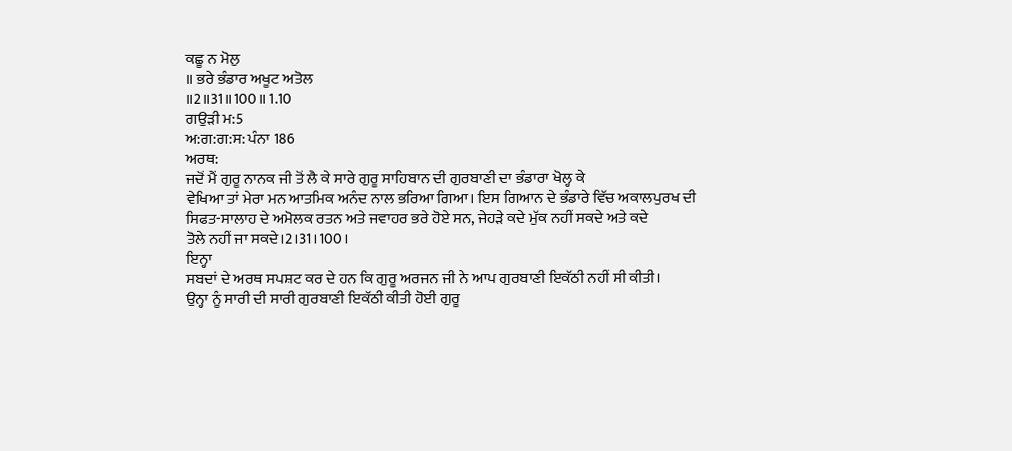ਕਛੂ ਨ ਮੋਲੁ
॥ ਭਰੇ ਭੰਡਾਰ ਅਖੂਟ ਅਤੋਲ
॥2॥31॥100॥ 1.10
ਗਉੜੀ ਮ:5
ਅ:ਗ:ਗ:ਸ: ਪੰਨਾ 186
ਅਰਥ:
ਜਦੋਂ ਮੈਂ ਗੁਰੂ ਨਾਨਕ ਜੀ ਤੋਂ ਲੈ ਕੇ ਸਾਰੇ ਗੁਰੂ ਸਾਹਿਬਾਨ ਦੀ ਗੁਰਬਾਣੀ ਦਾ ਭੰਡਾਰਾ ਖੋਲ੍ਹ ਕੇ
ਵੇਖਿਆ ਤਾਂ ਮੇਰਾ ਮਨ ਆਤਮਿਕ ਅਨੰਦ ਨਾਲ ਭਰਿਆ ਗਿਆ। ਇਸ ਗਿਆਨ ਦੇ ਭੰਡਾਰੇ ਵਿੱਚ ਅਕਾਲਪੁਰਖ ਦੀ
ਸਿਫਤ-ਸਾਲਾਹ ਦੇ ਅਮੋਲਕ ਰਤਨ ਅਤੇ ਜਵਾਹਰ ਭਰੇ ਹੋਏ ਸਨ, ਜੇਹੜੇ ਕਦੇ ਮੁੱਕ ਨਹੀਂ ਸਕਦੇ ਅਤੇ ਕਦੇ
ਤੋਲੇ ਨਹੀਂ ਜਾ ਸਕਦੇ।2।31।100।
ਇਨ੍ਹਾ
ਸਬਦਾਂ ਦੇ ਅਰਥ ਸਪਸ਼ਟ ਕਰ ਦੇ ਹਨ ਕਿ ਗੁਰੂ ਅਰਜਨ ਜੀ ਨੇ ਆਪ ਗੁਰਬਾਣੀ ਇਕੱਠੀ ਨਹੀਂ ਸੀ ਕੀਤੀ।
ਉਨ੍ਹਾ ਨੂੰ ਸਾਰੀ ਦੀ ਸਾਰੀ ਗੁਰਬਾਣੀ ਇਕੱਠੀ ਕੀਤੀ ਹੋਈ ਗੁਰੂ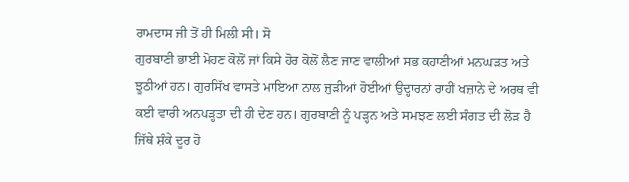ਰਾਮਦਾਸ ਜੀ ਤੋਂ ਹੀ ਮਿਲੀ ਸੀ। ਸੋ
ਗੁਰਬਾਣੀ ਭਾਈ ਮੋਹਣ ਕੋਲੋਂ ਜਾਂ ਕਿਸੇ ਹੋਰ ਕੋਲੋਂ ਲੈਣ ਜਾਣ ਵਾਲੀਆਂ ਸਭ ਕਹਾਣੀਆਂ ਮਨਘੜਤ ਅਤੇ
ਝੂਠੀਆਂ ਹਨ। ਗੁਰਸਿੱਖ ਵਾਸਤੇ ਮਾਇਆ ਨਾਲ ਜੁੜੀਆਂ ਹੋਈਆਂ ਉਦ੍ਹਾਰਨਾਂ ਰਾਹੀਂ ਖਜ਼ਾਨੇ ਦੇ ਅਰਥ ਵੀ
ਕਈ ਵਾਰੀ ਅਨਪੜ੍ਹਤਾ ਦੀ ਹੀ ਦੇਣ ਹਨ। ਗੁਰਬਾਣੀ ਨੂੰ ਪੜ੍ਹਨ ਅਤੇ ਸਮਝਣ ਲਈ ਸੰਗਤ ਦੀ ਲੋੜ ਹੈ
ਜਿੱਥੇ ਸ਼ੰਕੇ ਦੂਰ ਹੋ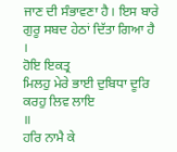ਜਾਣ ਦੀ ਸੰਭਾਵਣਾ ਹੈ। ਇਸ ਬਾਰੇ ਗੁਰੂ ਸਬਦ ਹੇਠਾਂ ਦਿੱਤਾ ਗਿਆ ਹੈ
।
ਹੋਇ ਇਕਤ੍ਰ
ਮਿਲਹੁ ਮੇਰੇ ਭਾਈ ਦੁਬਿਧਾ ਦੂਰਿ ਕਰਹੁ ਲਿਵ ਲਾਇ
॥
ਹਰਿ ਨਾਮੈ ਕੇ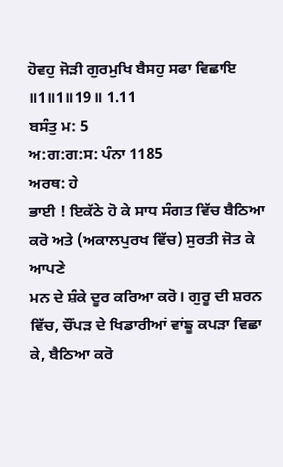ਹੋਵਹੁ ਜੋੜੀ ਗੁਰਮੁਖਿ ਬੈਸਹੁ ਸਫਾ ਵਿਛਾਇ
॥1॥1॥19॥ 1.11
ਬਸੰਤੁ ਮ: 5
ਅ:ਗ:ਗ:ਸ: ਪੰਨਾ 1185
ਅਰਥ: ਹੇ
ਭਾਈ ! ਇਕੱਠੇ ਹੋ ਕੇ ਸਾਧ ਸੰਗਤ ਵਿੱਚ ਬੈਠਿਆ ਕਰੋ ਅਤੇ (ਅਕਾਲਪੁਰਖ ਵਿੱਚ) ਸੁਰਤੀ ਜੋਤ ਕੇ ਆਪਣੇ
ਮਨ ਦੇ ਸ਼ੰਕੇ ਦੂਰ ਕਰਿਆ ਕਰੋ। ਗੁਰੂ ਦੀ ਸ਼ਰਨ ਵਿੱਚ, ਚੌਂਪੜ ਦੇ ਖਿਡਾਰੀਆਂ ਵਾਂਙੂ ਕਪੜਾ ਵਿਛਾ
ਕੇ, ਬੈਠਿਆ ਕਰੋ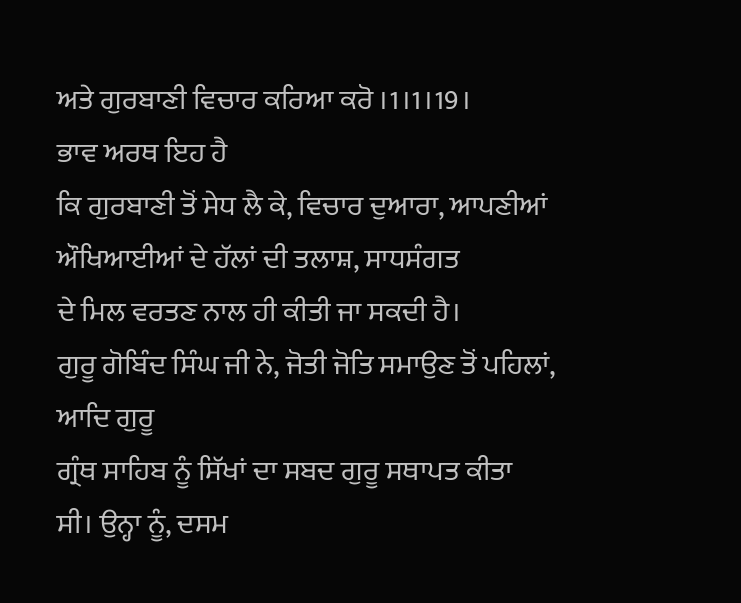ਅਤੇ ਗੁਰਬਾਣੀ ਵਿਚਾਰ ਕਰਿਆ ਕਰੋ ।1।1।19।
ਭਾਵ ਅਰਥ ਇਹ ਹੈ
ਕਿ ਗੁਰਬਾਣੀ ਤੋਂ ਸੇਧ ਲੈ ਕੇ, ਵਿਚਾਰ ਦੁਆਰਾ, ਆਪਣੀਆਂ ਔਖਿਆਈਆਂ ਦੇ ਹੱਲਾਂ ਦੀ ਤਲਾਸ਼, ਸਾਧਸੰਗਤ
ਦੇ ਮਿਲ ਵਰਤਣ ਨਾਲ ਹੀ ਕੀਤੀ ਜਾ ਸਕਦੀ ਹੈ।
ਗੁਰੂ ਗੋਬਿੰਦ ਸਿੰਘ ਜੀ ਨੇ, ਜੋਤੀ ਜੋਤਿ ਸਮਾਉਣ ਤੋਂ ਪਹਿਲਾਂ, ਆਦਿ ਗੁਰੂ
ਗ੍ਰੰਥ ਸਾਹਿਬ ਨੂੰ ਸਿੱਖਾਂ ਦਾ ਸਬਦ ਗੁਰੂ ਸਥਾਪਤ ਕੀਤਾ
ਸੀ। ਉਨ੍ਹਾ ਨੂੰ, ਦਸਮ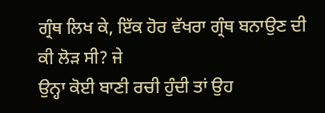ਗ੍ਰੰਥ ਲਿਖ ਕੇ, ਇੱਕ ਹੋਰ ਵੱਖਰਾ ਗ੍ਰੰਥ ਬਨਾਉਣ ਦੀ ਕੀ ਲੋੜ ਸੀ? ਜੇ
ਉਨ੍ਹਾ ਕੋਈ ਬਾਣੀ ਰਚੀ ਹੁੰਦੀ ਤਾਂ ਉਹ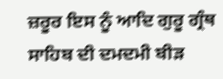ਜ਼ਰੂਰ ਇਸ ਨੂੰ ਆਦਿ ਗੁਰੂ ਗ੍ਰੰਥ ਸਾਹਿਬ ਦੀ ਦਮਦਮੀ ਬੀੜ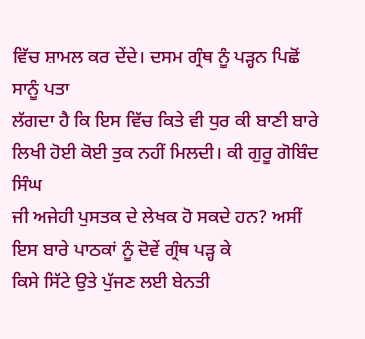ਵਿੱਚ ਸ਼ਾਮਲ ਕਰ ਦੇਂਦੇ। ਦਸਮ ਗ੍ਰੰਥ ਨੂੰ ਪੜ੍ਹਨ ਪਿਛੋਂ ਸਾਨੂੰ ਪਤਾ
ਲੱਗਦਾ ਹੈ ਕਿ ਇਸ ਵਿੱਚ ਕਿਤੇ ਵੀ ਧੁਰ ਕੀ ਬਾਣੀ ਬਾਰੇ ਲਿਖੀ ਹੋਈ ਕੋਈ ਤੁਕ ਨਹੀਂ ਮਿਲਦੀ। ਕੀ ਗੁਰੂ ਗੋਬਿੰਦ ਸਿੰਘ
ਜੀ ਅਜੇਹੀ ਪੁਸਤਕ ਦੇ ਲੇਖਕ ਹੋ ਸਕਦੇ ਹਨ? ਅਸੀਂ ਇਸ ਬਾਰੇ ਪਾਠਕਾਂ ਨੂੰ ਦੋਵੇਂ ਗ੍ਰੰਥ ਪੜ੍ਹ ਕੇ
ਕਿਸੇ ਸਿੱਟੇ ਉਤੇ ਪੁੱਜਣ ਲਈ ਬੇਨਤੀ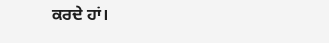ਕਰਦੇ ਹਾਂ।